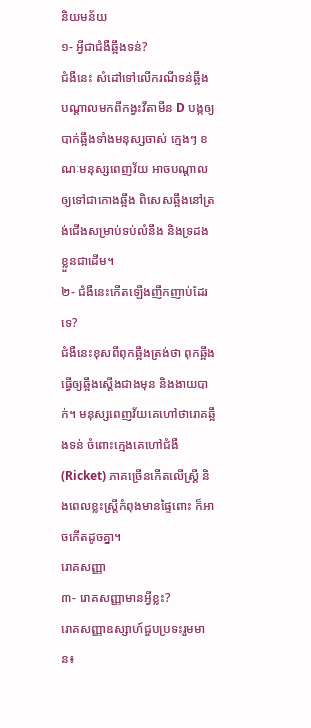និយមន័យ
១- អ្វីជាជំងឺឆ្អឹងទន់?
ជំងឺនេះ សំដៅទៅលើករណីទន់ឆ្អឹងបណ្ដាលមកពីកង្វះវីតាមីន D បង្កឲ្យបាក់ឆ្អឹងទាំងមនុស្សចាស់ ក្មេងៗ ខណៈមនុស្សពេញវ័យ អាចបណ្តាលឲ្យទៅជាកោងឆ្អឹង ពិសេសឆ្អឹងនៅត្រង់ជើងសម្រាប់ទប់លំនឹង និងទ្រដងខ្លួនជាដើម។
២- ជំងឺនេះកើតឡើងញឹកញាប់ដែរទេ?
ជំងឺនេះខុសពីពុកឆ្អឹងត្រង់ថា ពុកឆ្អឹងធ្វើឲ្យឆ្អឹងស្ដើងជាងមុន និងងាយបាក់។ មនុស្សពេញវ័យគេហៅថារោគឆ្អឹងទន់ ចំពោះក្មេងគេហៅជំងឺ (Ricket) ភាគច្រើនកើតលើស្ត្រី និងពេលខ្លះស្ត្រីកំពុងមានផ្ទៃពោះ ក៏អាចកើតដូចគ្នា។
រោគសញ្ញា
៣- រោគសញ្ញាមានអ្វីខ្លះ?
រោគសញ្ញាឧស្សាហ៍ជួបប្រទះរួមមាន៖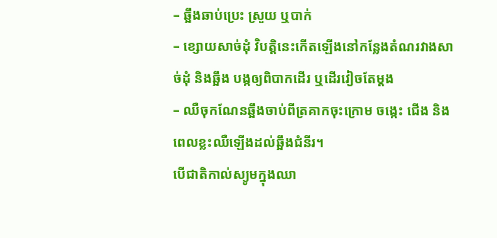– ឆ្អឹងឆាប់ប្រេះ ស្រួយ ឬបាក់
– ខ្សោយសាច់ដុំ វិបត្តិនេះកើតឡើងនៅកន្លែងតំណរវាងសាច់ដុំ និងឆ្អឹង បង្កឲ្យពិបាកដើរ ឬដើរវៀចតែម្តង
– ឈឺចុកណែនឆ្អឹងចាប់ពីត្រគាកចុះក្រោម ចង្កេះ ជើង និងពេលខ្លះឈឺឡើងដល់ឆ្អឹងជំនីរ។
បើជាតិកាល់ស្យូមក្នុងឈា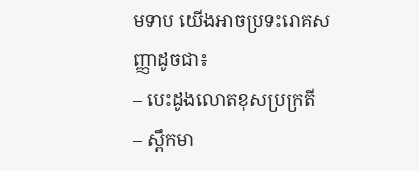មទាប យើងអាចប្រទះរោគសញ្ញាដូចជា៖
– បេះដូងលោតខុសប្រក្រតី
– ស្ពឹកមា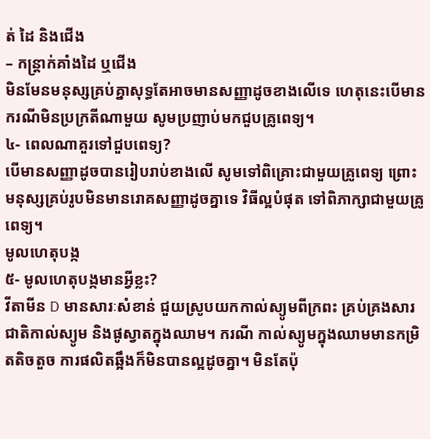ត់ ដៃ និងជើង
– កន្ត្រាក់គាំងដៃ ឬជើង
មិនមែនមនុស្សគ្រប់គ្នាសុទ្ធតែអាចមានសញ្ញាដូចខាងលើទេ ហេតុនេះបើមានករណីមិនប្រក្រតីណាមួយ សូមប្រញាប់មកជួបគ្រូពេទ្យ។
៤- ពេលណាគួរទៅជួបពេទ្យ?
បើមានសញ្ញាដូចបានរៀបរាប់ខាងលើ សូមទៅពិគ្រោះជាមួយគ្រូពេទ្យ ព្រោះមនុស្សគ្រប់រូបមិនមានរោគសញ្ញាដូចគ្នាទេ វិធីល្អបំផុត ទៅពិភាក្សាជាមួយគ្រូពេទ្យ។
មូលហេតុបង្ក
៥- មូលហេតុបង្កមានអ្វីខ្លះ?
វីតាមីន D មានសារៈសំខាន់ ជួយស្រូបយកកាល់ស្យូមពីក្រពះ គ្រប់គ្រងសារជាតិកាល់ស្យូម និងផូស្វាតក្នុងឈាម។ ករណី កាល់ស្យូមក្នុងឈាមមានកម្រិតតិចតួច ការផលិតឆ្អឹងក៏មិនបានល្អដូចគ្នា។ មិនតែប៉ុ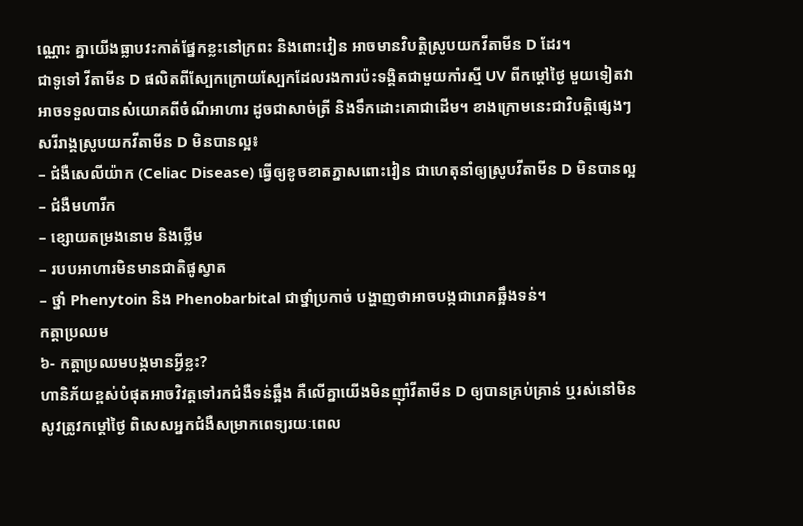ណ្ណោះ គ្នាយើងធ្លាបវះកាត់ផ្នែកខ្លះនៅក្រពះ និងពោះវៀន អាចមានវិបត្តិស្រូបយកវីតាមីន D ដែរ។
ជាទូទៅ វីតាមីន D ផលិតពីស្បែកក្រោយស្បែកដែលរងការប៉ះទង្គិតជាមួយកាំរស្មី UV ពីកម្តៅថ្ងៃ មួយទៀតវាអាចទទួលបានសំយោគពីចំណីអាហារ ដូចជាសាច់ត្រី និងទឹកដោះគោជាដើម។ ខាងក្រោមនេះជាវិបត្តិផ្សេងៗ សរីរាង្គស្រូបយកវីតាមីន D មិនបានល្អ៖
– ជំងឺសេលីយ៉ាក (Celiac Disease) ធ្វើឲ្យខូចខាតភ្នាសពោះវៀន ជាហេតុនាំឲ្យស្រូបវីតាមីន D មិនបានល្អ
– ជំងឺមហារីក
– ខ្សោយតម្រងនោម និងថ្លើម
– របបអាហារមិនមានជាតិផូស្វាត
– ថ្នាំ Phenytoin និង Phenobarbital ជាថ្នាំប្រកាច់ បង្ហាញថាអាចបង្កជារោគឆ្អឹងទន់។
កត្តាប្រឈម
៦- កត្តាប្រឈមបង្កមានអ្វីខ្លះ?
ហានិភ័យខ្ពស់បំផុតអាចវិវត្តទៅរកជំងឺទន់ឆ្អឹង គឺលើគ្នាយើងមិនញ៉ាំវីតាមីន D ឲ្យបានគ្រប់គ្រាន់ ឬរស់នៅមិនសូវត្រូវកម្ដៅថ្ងៃ ពិសេសអ្នកជំងឺសម្រាកពេទ្យរយៈពេល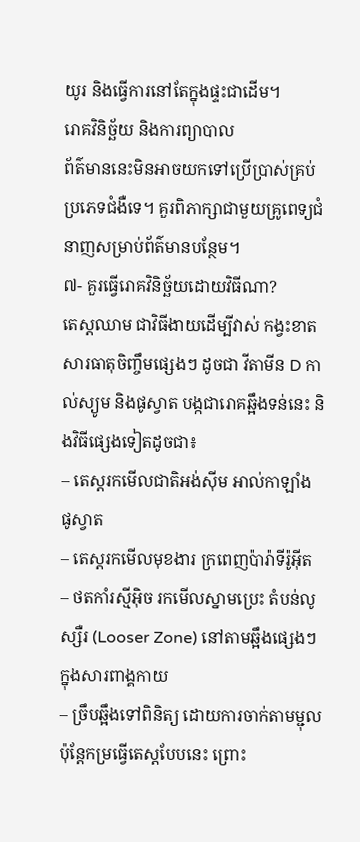យូរ និងធ្វើការនៅតែក្នុងផ្ទះជាដើម។
រោគវិនិច្ឆ័យ និងការព្យាបាល
ព័ត៌មាននេះមិនអាចយកទៅប្រើប្រាស់គ្រប់ប្រភេទជំងឺទេ។ គួរពិភាក្សាជាមួយគ្រូពេទ្យជំនាញសម្រាប់ព័ត៌មានបន្ថែម។
៧- គួរធ្វើរោគវិនិច្ឆ័យដោយវិធីណា?
តេស្តឈាម ជាវិធីងាយដើម្បីវាស់ កង្វះខាតសារធាតុចិញ្ចឹមផ្សេងៗ ដូចជា វីតាមីន D កាល់ស្យូម និងផូស្វាត បង្កជារោគឆ្អឹងទន់នេះ និងវិធីផ្សេងទៀតដូចជា៖
– តេស្តរកមើលជាតិអង់ស៊ីម អាល់កាឡាំង ផូស្វាត
– តេស្តរកមើលមុខងារ ក្រពេញប៉ារ៉ាទីរ៉ូអ៊ីត
– ថតកាំរស្មីអ៊ិច រកមើលស្នាមប្រេះ តំបន់លូស្សឺរ (Looser Zone) នៅតាមឆ្អឹងផ្សេងៗក្នុងសារពាង្គកាយ
– ច្រឹបឆ្អឹងទៅពិនិត្យ ដោយការចាក់តាមម្ជុល ប៉ុន្តែកម្រធ្វើតេស្តបែបនេះ ព្រោះ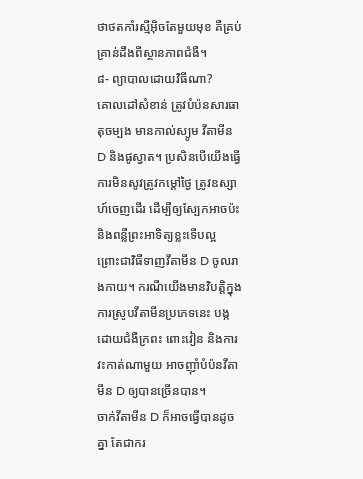ថាថតកាំរស្មីអ៊ិចតែមួយមុខ គឺគ្រប់គ្រាន់ដឹងពីស្ថានភាពជំងឺ។
៨- ព្យាបាលដោយវិធីណា?
គោលដៅសំខាន់ ត្រូវបំប៉នសារធាតុចម្បង មានកាល់ស្យូម វីតាមីន D និងផូស្វាត។ ប្រសិនបើយើងធ្វើការមិនសូវត្រូវកម្ដៅថ្ងៃ ត្រូវឧស្សាហ៍ចេញដើរ ដើម្បីឲ្យស្បែកអាចប៉ះ និងពន្លឺព្រះអាទិត្យខ្លះទើបល្អ ព្រោះជាវិធីទាញវីតាមីន D ចូលរាងកាយ។ ករណីយើងមានវិបត្តិក្នុងការស្រូបវីតាមីនប្រភេទនេះ បង្កដោយជំងឺក្រពះ ពោះវៀន និងការវះកាត់ណាមួយ អាចញ៉ាំបំប៉នវីតាមីន D ឲ្យបានច្រើនបាន។
ចាក់វីតាមីន D ក៏អាចធ្វើបានដូចគ្នា តែជាករ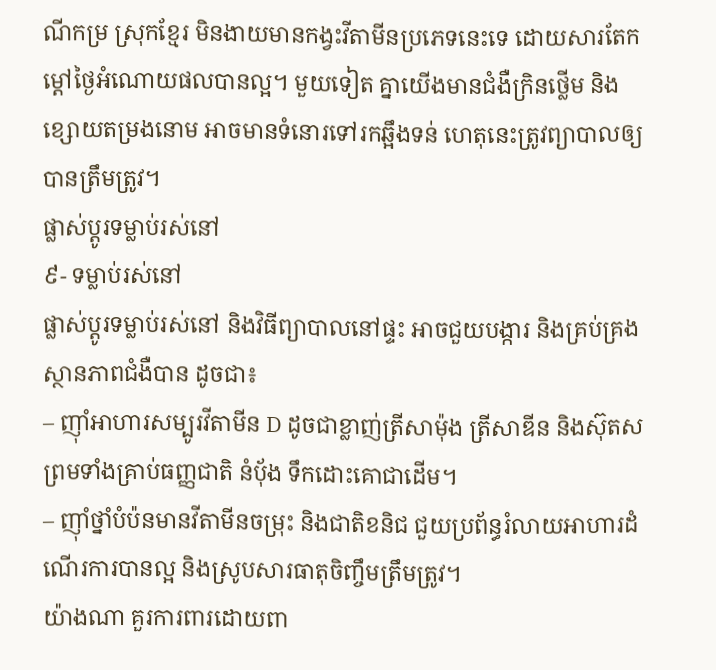ណីកម្រ ស្រុកខ្មែរ មិនងាយមានកង្វះវីតាមីនប្រភេទនេះទេ ដោយសារតែកម្ដៅថ្ងៃអំណោយផលបានល្អ។ មួយទៀត គ្នាយើងមានជំងឺក្រិនថ្លើម និងខ្សោយតម្រងនោម អាចមានទំនោរទៅរកឆ្អឹងទន់ ហេតុនេះត្រូវព្យាបាលឲ្យបានត្រឹមត្រូវ។
ផ្លាស់ប្តូរទម្លាប់រស់នៅ
៩- ទម្លាប់រស់នៅ
ផ្លាស់ប្តូរទម្លាប់រស់នៅ និងវិធីព្យាបាលនៅផ្ទះ អាចជួយបង្ការ និងគ្រប់គ្រងស្ថានភាពជំងឺបាន ដូចជា៖
– ញ៉ាំអាហារសម្បូរវីតាមីន D ដូចជាខ្លាញ់ត្រីសាម៉ុង ត្រីសាឌីន និងស៊ុតស ព្រមទាំងគ្រាប់ធញ្ញជាតិ នំប៉័ង ទឹកដោះគោជាដើម។
– ញ៉ាំថ្នាំបំប៉នមានវីតាមីនចម្រុះ និងជាតិខនិជ ជួយប្រព័ន្ធរំលាយអាហារដំណើរការបានល្អ និងស្រូបសារធាតុចិញ្ចឹមត្រឹមត្រូវ។
យ៉ាងណា គួរការពារដោយពា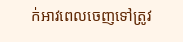ក់អាវពេលចេញទៅត្រូវ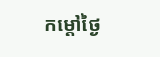កម្តៅថ្ងៃ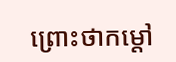ព្រោះថាកម្តៅ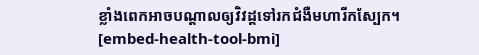ខ្លាំងពេកអាចបណ្តាលឲ្យវិវដ្តទៅរកជំងឺមហារីកស្បែក។
[embed-health-tool-bmi]